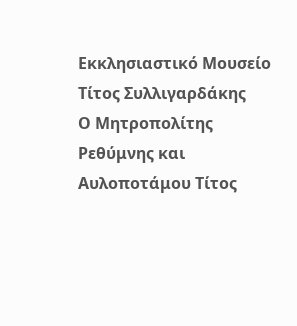Εκκλησιαστικό Μουσείο Τίτος Συλλιγαρδάκης
Ο Μητροπολίτης Ρεθύμνης και Αυλοποτάμου Τίτος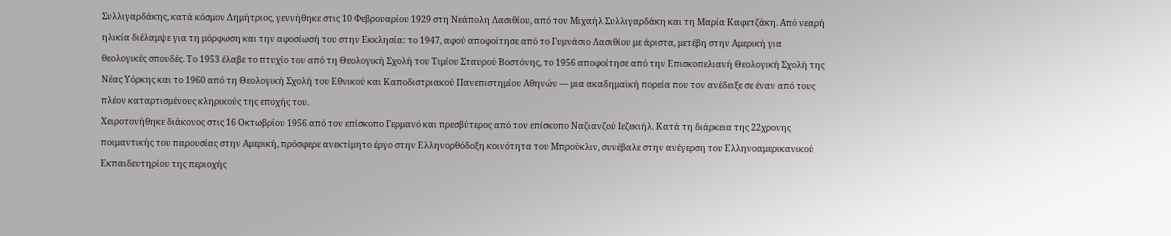Συλλιγαρδάκης, κατά κόσμον Δημήτριος, γεννήθηκε στις 10 Φεβρουαρίου 1929 στη Νεάπολη Λασιθίου, από τον Μιχαήλ Συλλιγαρδάκη και τη Μαρία Καφετζάκη. Από νεαρή ηλικία διέλαμψε για τη μόρφωση και την αφοσίωσή του στην Εκκλησία: το 1947, αφού αποφοίτησε από το Γυμνάσιο Λασιθίου με άριστα, μετέβη στην Αμερική για θεολογικές σπουδές. Το 1953 έλαβε το πτυχίο του από τη Θεολογική Σχολή του Τιμίου Σταυρού Βοστόνης, το 1956 αποφοίτησε από την Επισκοπελιανή Θεολογική Σχολή της Νέας Υόρκης και το 1960 από τη Θεολογική Σχολή του Εθνικού και Καποδιστριακού Πανεπιστημίου Αθηνών — μια ακαδημαϊκή πορεία που τον ανέδειξε σε έναν από τους πλέον καταρτισμένους κληρικούς της εποχής του.
Χειροτονήθηκε διάκονος στις 16 Οκτωβρίου 1956 από τον επίσκοπο Γερμανό και πρεσβύτερος από τον επίσκοπο Ναζιανζού Ιεζεκιήλ. Κατά τη διάρκεια της 22χρονης ποιμαντικής του παρουσίας στην Αμερική, πρόσφερε ανεκτίμητο έργο στην Ελληνορθόδοξη κοινότητα του Μπρούκλιν, συνέβαλε στην ανέγερση του Ελληνοαμερικανικού Εκπαιδευτηρίου της περιοχής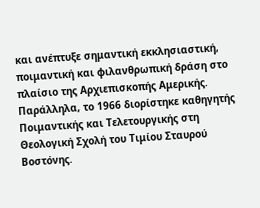και ανέπτυξε σημαντική εκκλησιαστική, ποιμαντική και φιλανθρωπική δράση στο πλαίσιο της Αρχιεπισκοπής Αμερικής. Παράλληλα, το 1966 διορίστηκε καθηγητής Ποιμαντικής και Τελετουργικής στη Θεολογική Σχολή του Τιμίου Σταυρού Βοστόνης.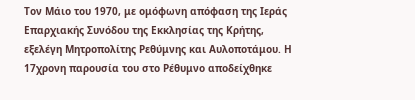Τον Μάιο του 1970, με ομόφωνη απόφαση της Ιεράς Επαρχιακής Συνόδου της Εκκλησίας της Κρήτης, εξελέγη Μητροπολίτης Ρεθύμνης και Αυλοποτάμου. Η 17χρονη παρουσία του στο Ρέθυμνο αποδείχθηκε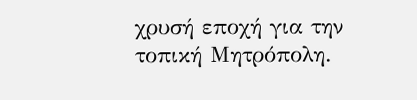χρυσή εποχή για την τοπική Μητρόπολη.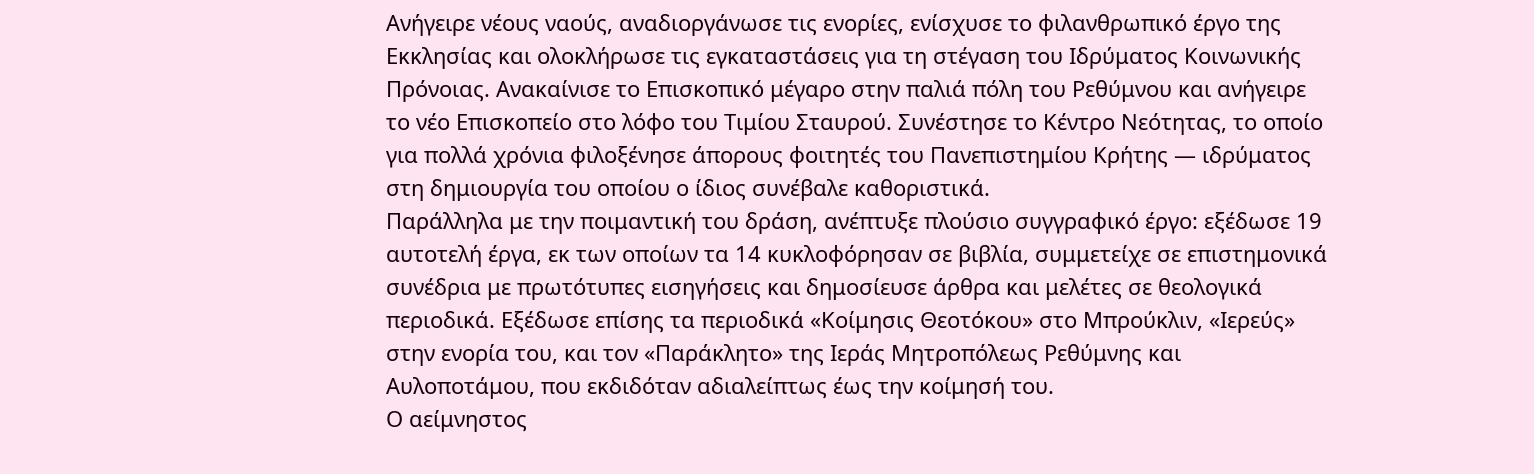Ανήγειρε νέους ναούς, αναδιοργάνωσε τις ενορίες, ενίσχυσε το φιλανθρωπικό έργο της Εκκλησίας και ολοκλήρωσε τις εγκαταστάσεις για τη στέγαση του Ιδρύματος Κοινωνικής Πρόνοιας. Ανακαίνισε το Επισκοπικό μέγαρο στην παλιά πόλη του Ρεθύμνου και ανήγειρε το νέο Επισκοπείο στο λόφο του Τιμίου Σταυρού. Συνέστησε το Κέντρο Νεότητας, το οποίο για πολλά χρόνια φιλοξένησε άπορους φοιτητές του Πανεπιστημίου Κρήτης — ιδρύματος στη δημιουργία του οποίου ο ίδιος συνέβαλε καθοριστικά.
Παράλληλα με την ποιμαντική του δράση, ανέπτυξε πλούσιο συγγραφικό έργο: εξέδωσε 19 αυτοτελή έργα, εκ των οποίων τα 14 κυκλοφόρησαν σε βιβλία, συμμετείχε σε επιστημονικά συνέδρια με πρωτότυπες εισηγήσεις και δημοσίευσε άρθρα και μελέτες σε θεολογικά περιοδικά. Εξέδωσε επίσης τα περιοδικά «Κοίμησις Θεοτόκου» στο Μπρούκλιν, «Ιερεύς» στην ενορία του, και τον «Παράκλητο» της Ιεράς Μητροπόλεως Ρεθύμνης και Αυλοποτάμου, που εκδιδόταν αδιαλείπτως έως την κοίμησή του.
Ο αείμνηστος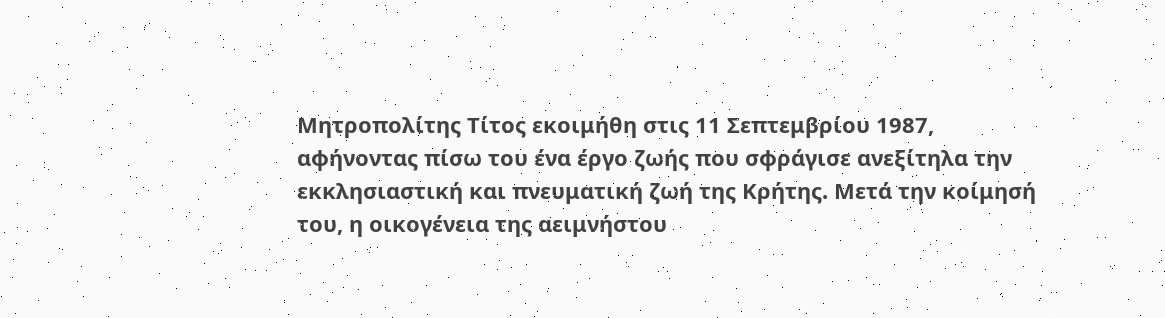Μητροπολίτης Τίτος εκοιμήθη στις 11 Σεπτεμβρίου 1987, αφήνοντας πίσω του ένα έργο ζωής που σφράγισε ανεξίτηλα την εκκλησιαστική και πνευματική ζωή της Κρήτης. Μετά την κοίμησή του, η οικογένεια της αειμνήστου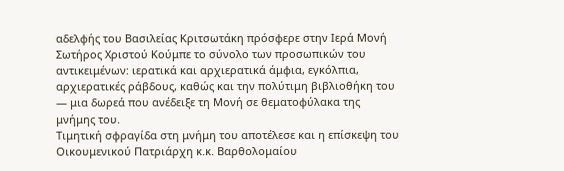αδελφής του Βασιλείας Κριτσωτάκη πρόσφερε στην Ιερά Μονή Σωτήρος Χριστού Κούμπε το σύνολο των προσωπικών του αντικειμένων: ιερατικά και αρχιερατικά άμφια, εγκόλπια, αρχιερατικές ράβδους, καθώς και την πολύτιμη βιβλιοθήκη του — μια δωρεά που ανέδειξε τη Μονή σε θεματοφύλακα της μνήμης του.
Τιμητική σφραγίδα στη μνήμη του αποτέλεσε και η επίσκεψη του Οικουμενικού Πατριάρχη κ.κ. Βαρθολομαίου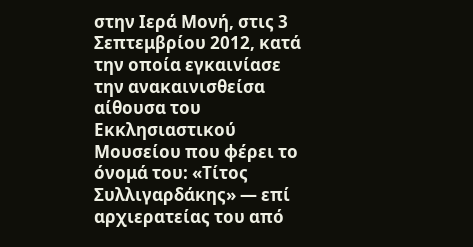στην Ιερά Μονή, στις 3 Σεπτεμβρίου 2012, κατά την οποία εγκαινίασε την ανακαινισθείσα αίθουσα του Εκκλησιαστικού Μουσείου που φέρει το όνομά του: «Τίτος Συλλιγαρδάκης» — επί αρχιερατείας του από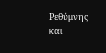Ρεθύμνης και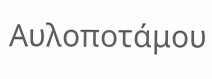Αυλοποτάμου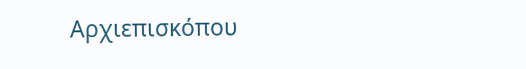Αρχιεπισκόπου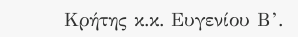Κρήτης κ.κ. Ευγενίου Β’.